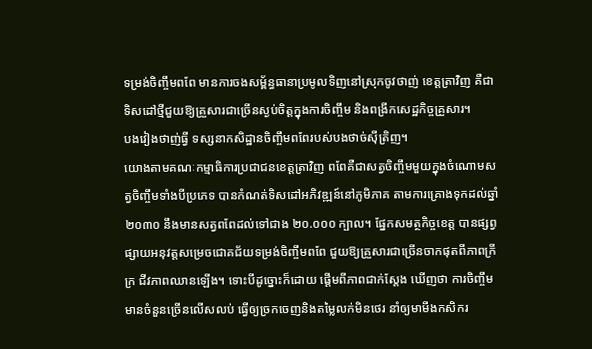ទម្រង់ចិញ្ចឹមពពែ មានការចងសម្ព័ន្ធធានាប្រមូលទិញនៅស្រុកចូវថាញ់ ខេត្តត្រាវិញ គឺជាទិសដៅថ្មីជួយឱ្យគ្រួសារជាច្រើនស្ងប់ចិត្តក្នុងការចិញ្ចឹម និងពង្រីកសេដ្ឋកិច្ចគ្រួសារ។
បងវៀងថាញ់ធ្វី ទស្សនាកសិដ្ឋានចិញ្ចឹមពពែរបស់បងថាច់ស៊ីត្រិញ។
យោងតាមគណៈកម្មាធិការប្រជាជនខេត្តត្រាវិញ ពពែគឺជាសត្វចិញ្ចឹមមួយក្នុងចំណោមសត្វចិញ្ចឹមទាំងបីប្រភេទ បានកំណត់ទិសដៅអភិវឌ្ឍន៍នៅភូមិភាគ តាមការគ្រោងទុកដល់ឆ្នាំ ២០៣០ នឹងមានសត្វពពែដល់ទៅជាង ២០.០០០ ក្បាល។ ផ្នែកសមត្ថកិច្ចខេត្ត បានផ្សព្វផ្សាយអនុវត្តសម្រេចជោគជ័យទម្រង់ចិញ្ចឹមពពែ ជួយឱ្យគ្រួសារជាច្រើនចាកផុតពីភាពក្រីក្រ ជីវភាពឈានឡើង។ ទោះបីដូច្នោះក៏ដោយ ផ្តើមពីភាពជាក់ស្ដែង ឃើញថា ការចិញ្ចឹមមានចំនួនច្រើនលើសលប់ ធ្វើឲ្យច្រកចេញនិងតម្លៃលក់មិនថេរ នាំឲ្យមាមីងកសិករ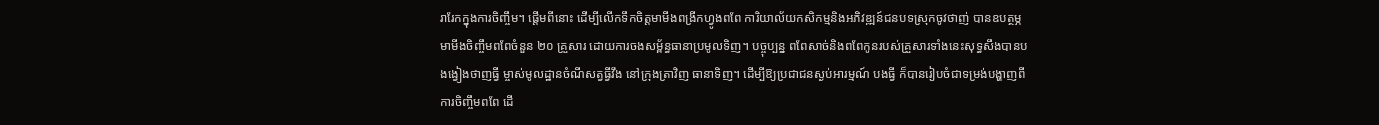រារែកក្នុងការចិញ្ចឹម។ ផ្តើមពីនោះ ដើម្បីលើកទឹកចិត្តមាមីងពង្រីកហ្វូងពពែ ការិយាល័យកសិកម្មនិងអភិវឌ្ឍន៍ជនបទស្រុកចូវថាញ់ បានឧបត្ថម្ភមាមីងចិញ្ចឹមពពែចំនួន ២០ គ្រួសារ ដោយការចងសម្ព័ន្ធធានាប្រមូលទិញ។ បច្ចុប្បន្ន ពពែសាច់និងពពែកូនរបស់គ្រួសារទាំងនេះសុទ្ធសឹងបានបងង្វៀងថាញធ្វី ម្ចាស់មូលដ្ឋានចំណីសត្វធ្វីវឹង នៅក្រុងត្រាវិញ ធានាទិញ។ ដើម្បីឱ្យប្រជាជនស្ងប់អារម្មណ៍ បងធ្វី ក៏បានរៀបចំជាទម្រង់បង្ហាញពីការចិញ្ចឹមពពែ ដើ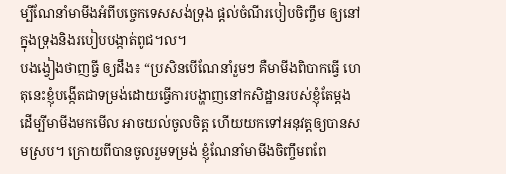ម្បីណែនាំមាមីងអំពីបច្ចេកទេសសង់ទ្រុង ផ្តល់ចំណីរបៀបចិញ្ចឹម ឲ្យនៅក្នុងទ្រុងនិងរបៀបបង្កាត់ពូជ។ល។
បងង្វៀងថាញធ្វី ឲ្យដឹង៖ “ប្រសិនបើណែនាំរួមៗ គឺមាមីងពិបាកធ្វើ ហេតុនេះខ្ញុំបង្កើតជាទម្រង់ដោយធ្វើការបង្ហាញនៅកសិដ្ឋានរបស់ខ្ញុំតែម្ដង ដើម្បីមាមីងមកមើល អាចយល់ចូលចិត្ត ហើយយកទៅអនុវត្តឲ្យបានសមស្រប។ ក្រោយពីបានចូលរួមទម្រង់ ខ្ញុំណែនាំមាមីងចិញ្ចឹមពពែ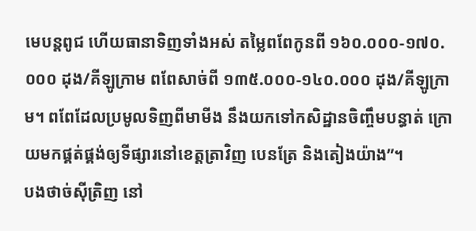មេបន្តពូជ ហើយធានាទិញទាំងអស់ តម្លៃពពែកូនពី ១៦០.០០០-១៧០.០០០ ដុង/គីឡូក្រាម ពពែសាច់ពី ១៣៥.០០០-១៤០.០០០ ដុង/គីឡូក្រាម។ ពពែដែលប្រមូលទិញពីមាមីង នឹងយកទៅកសិដ្ឋានចិញ្ចឹមបន្ធាត់ ក្រោយមកផ្គត់ផ្គង់ឲ្យទីផ្សារនៅខេត្តត្រាវិញ បេនត្រែ និងតៀងយ៉ាង”។
បងថាច់ស៊ីត្រិញ នៅ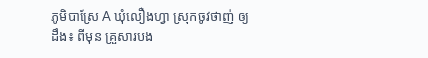ភូមិបាស្រែ A ឃុំលឿងហ្វា ស្រុកចូវថាញ់ ឲ្យដឹង៖ ពីមុន គ្រួសារបង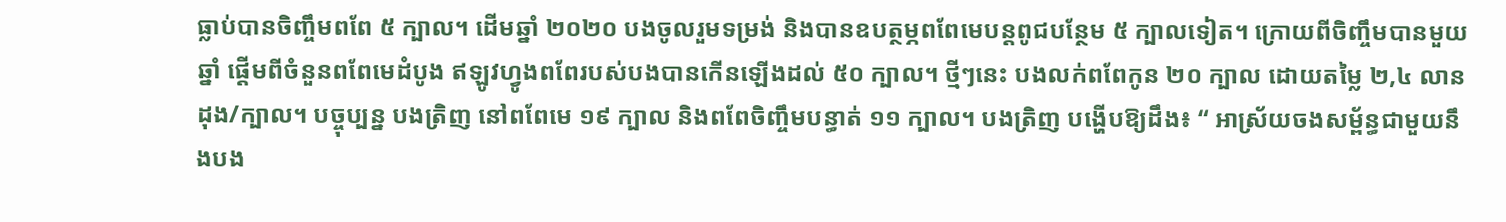ធ្លាប់បានចិញ្ចឹមពពែ ៥ ក្បាល។ ដើមឆ្នាំ ២០២០ បងចូលរួមទម្រង់ និងបានឧបត្ថម្ភពពែមេបន្តពូជបន្ថែម ៥ ក្បាលទៀត។ ក្រោយពីចិញ្ចឹមបានមួយឆ្នាំ ផ្តើមពីចំនួនពពែមេដំបូង ឥឡូវហ្វូងពពែរបស់បងបានកើនឡើងដល់ ៥០ ក្បាល។ ថ្មីៗនេះ បងលក់ពពែកូន ២០ ក្បាល ដោយតម្លៃ ២,៤ លានដុង/ក្បាល។ បច្ចុប្បន្ន បងត្រិញ នៅពពែមេ ១៩ ក្បាល និងពពែចិញ្ចឹមបន្ធាត់ ១១ ក្បាល។ បងត្រិញ បង្ហើបឱ្យដឹង៖ “ អាស្រ័យចងសម្ព័ន្ធជាមួយនឹងបង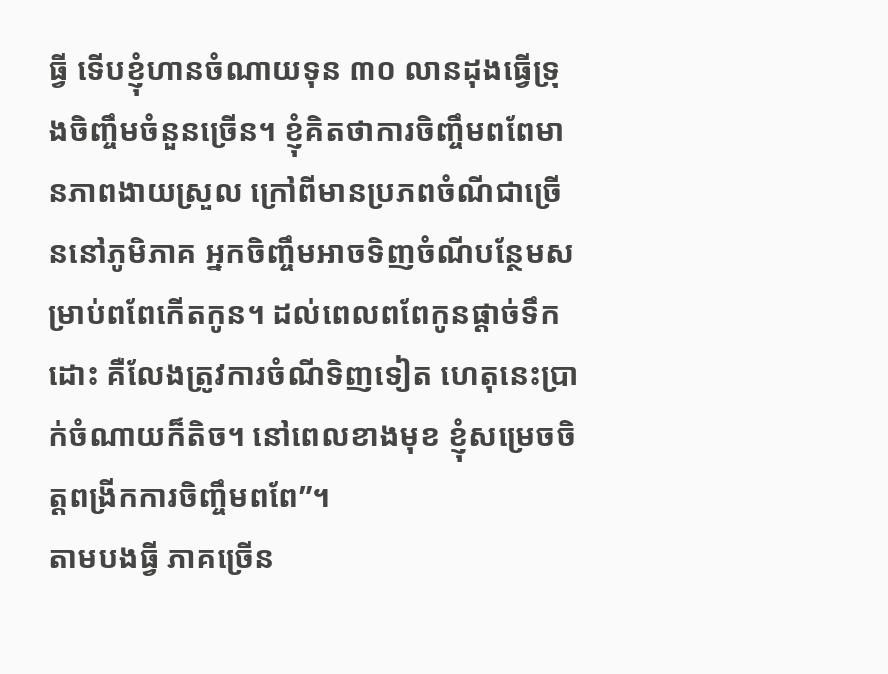ធ្វី ទើបខ្ញុំហានចំណាយទុន ៣០ លានដុងធ្វើទ្រុងចិញ្ចឹមចំនួនច្រើន។ ខ្ញុំគិតថាការចិញ្ចឹមពពែមានភាពងាយស្រួល ក្រៅពីមានប្រភពចំណីជាច្រើននៅភូមិភាគ អ្នកចិញ្ចឹមអាចទិញចំណីបន្ថែមសម្រាប់ពពែកើតកូន។ ដល់ពេលពពែកូនផ្តាច់ទឹកដោះ គឺលែងត្រូវការចំណីទិញទៀត ហេតុនេះប្រាក់ចំណាយក៏តិច។ នៅពេលខាងមុខ ខ្ញុំសម្រេចចិត្តពង្រីកការចិញ្ចឹមពពែ”។
តាមបងធ្វី ភាគច្រើន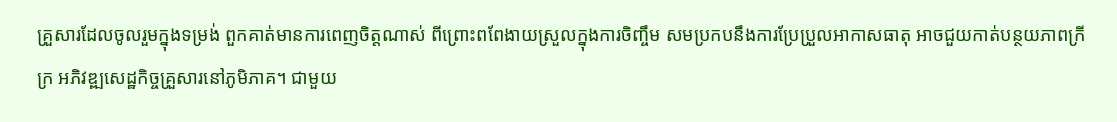គ្រួសារដែលចូលរួមក្នុងទម្រង់ ពួកគាត់មានការពេញចិត្តណាស់ ពីព្រោះពពែងាយស្រួលក្នុងការចិញ្ចឹម សមប្រកបនឹងការប្រែប្រួលអាកាសធាតុ អាចជួយកាត់បន្ថយភាពក្រីក្រ អភិវឌ្ឍសេដ្ឋកិច្ចគ្រួសារនៅភូមិភាគ។ ជាមួយ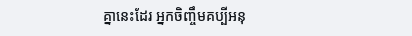គ្នានេះដែរ អ្នកចិញ្ចឹមគប្បីអនុ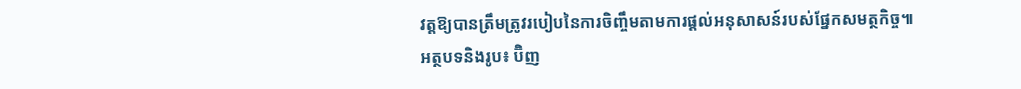វត្តឱ្យបានត្រឹមត្រូវរបៀបនៃការចិញ្ចឹមតាមការផ្តល់អនុសាសន៍របស់ផ្នែកសមត្ថកិច្ច៕
អត្ថបទនិងរូប៖ ប៊ិញ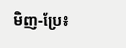មិញ-ប្រែ៖